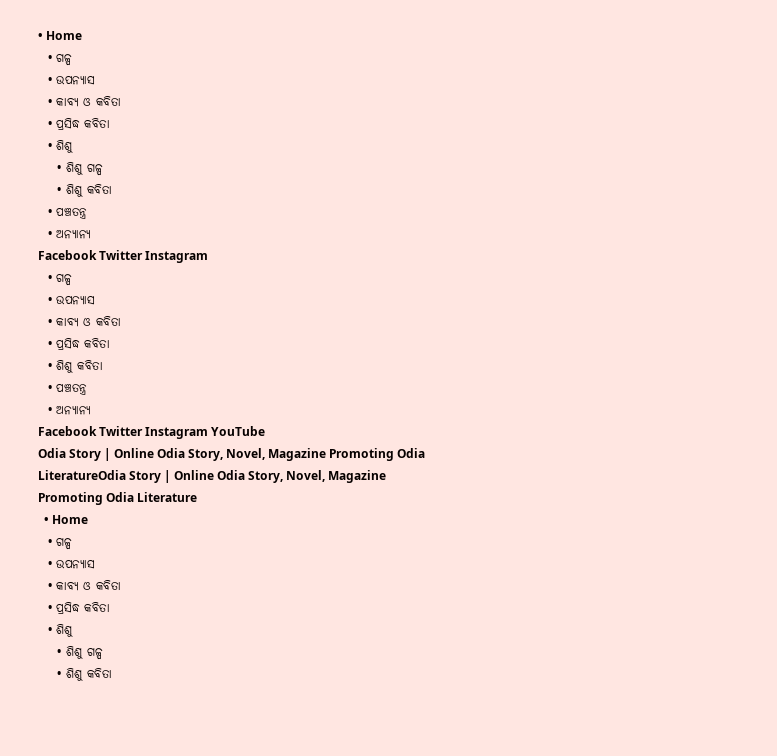• Home
  • ଗଳ୍ପ
  • ଉପନ୍ୟାସ
  • କାବ୍ୟ ଓ କବିତା
  • ପ୍ରସିଦ୍ଧ କବିତା
  • ଶିଶୁ
    • ଶିଶୁ ଗଳ୍ପ
    • ଶିଶୁ କବିତା
  • ପଞ୍ଚତନ୍ତ୍ର
  • ଅନ୍ୟାନ୍ୟ
Facebook Twitter Instagram
  • ଗଳ୍ପ
  • ଉପନ୍ୟାସ
  • କାବ୍ୟ ଓ କବିତା
  • ପ୍ରସିଦ୍ଧ କବିତା
  • ଶିଶୁ କବିତା
  • ପଞ୍ଚତନ୍ତ୍ର
  • ଅନ୍ୟାନ୍ୟ
Facebook Twitter Instagram YouTube
Odia Story | Online Odia Story, Novel, Magazine Promoting Odia LiteratureOdia Story | Online Odia Story, Novel, Magazine Promoting Odia Literature
  • Home
  • ଗଳ୍ପ
  • ଉପନ୍ୟାସ
  • କାବ୍ୟ ଓ କବିତା
  • ପ୍ରସିଦ୍ଧ କବିତା
  • ଶିଶୁ
    • ଶିଶୁ ଗଳ୍ପ
    • ଶିଶୁ କବିତା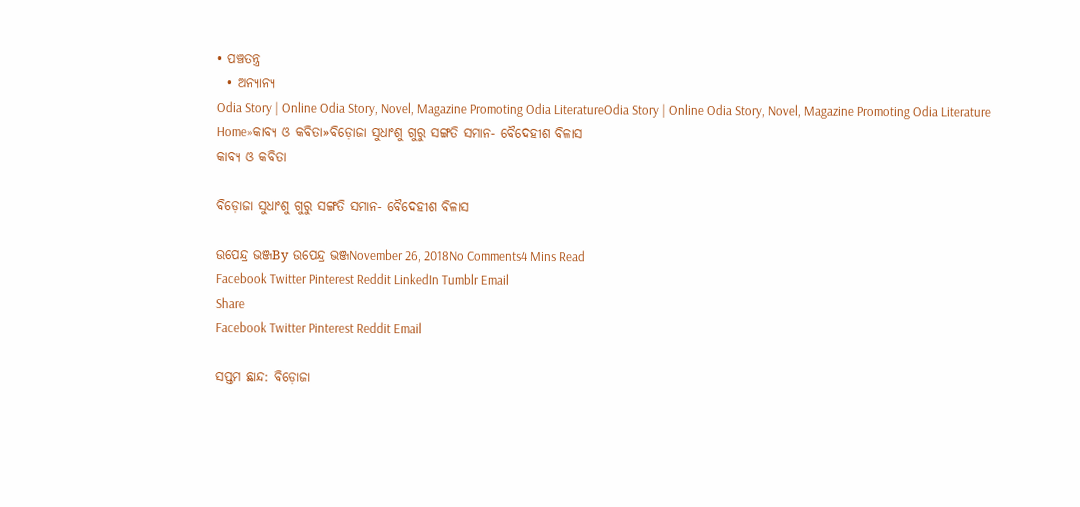• ପଞ୍ଚତନ୍ତ୍ର
  • ଅନ୍ୟାନ୍ୟ
Odia Story | Online Odia Story, Novel, Magazine Promoting Odia LiteratureOdia Story | Online Odia Story, Novel, Magazine Promoting Odia Literature
Home»କାବ୍ୟ ଓ କବିତା»ବିଡ଼ୋଜା ସୁଧାଂଶୁ ଗୁରୁ ସଙ୍ଗତି ସମାନ- ବୈଦେହୀଶ ବିଳାସ
କାବ୍ୟ ଓ କବିତା

ବିଡ଼ୋଜା ସୁଧାଂଶୁ ଗୁରୁ ସଙ୍ଗତି ସମାନ- ବୈଦେହୀଶ ବିଳାସ

ଉପେନ୍ଦ୍ର ଭଞ୍ଜBy ଉପେନ୍ଦ୍ର ଭଞ୍ଜNovember 26, 2018No Comments4 Mins Read
Facebook Twitter Pinterest Reddit LinkedIn Tumblr Email
Share
Facebook Twitter Pinterest Reddit Email

ସପ୍ତମ ଛାନ୍ଦ: ବିଡ଼ୋଜା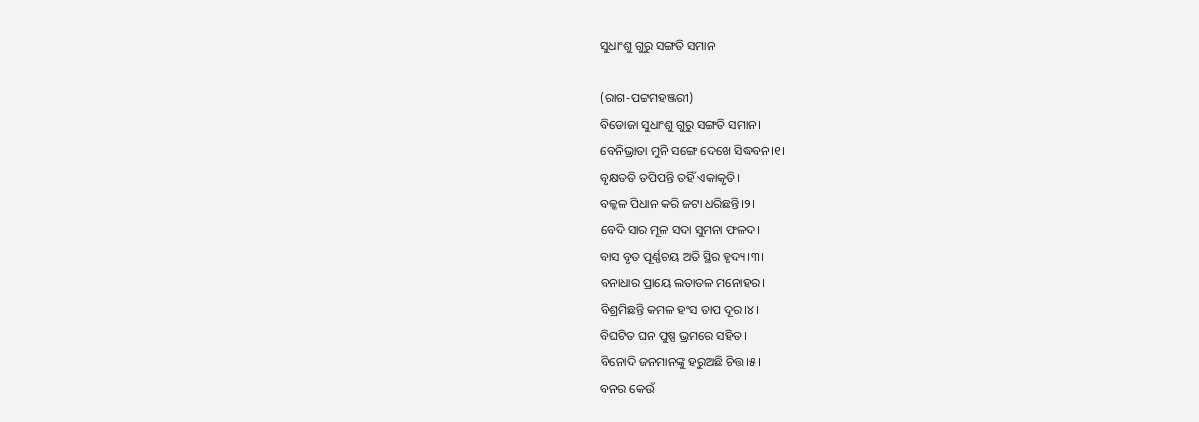ସୁଧାଂଶୁ ଗୁରୁ ସଙ୍ଗତି ସମାନ

(ରାଗ-ପଟ୍ଟମହଞ୍ଜରୀ)
ବିଡୋଜା ସୁଧାଂଶୁ ଗୁରୁ ସଙ୍ଗତି ସମାନ।
ବେନିଭ୍ରାତା ମୁନି ସଙ୍ଗେ ଦେଖେ ସିଦ୍ଧବନ।୧।
ବୃକ୍ଷତତି ତପିପନ୍ତି ତହିଁ ଏକାକୃତି।
ବଳ୍କଳ ପିଧାନ କରି ଜଟା ଧରିଛନ୍ତି।୨।
ବେଦି ସାର ମୂଳ ସଦା ସୁମନା ଫଳଦ।
ବାସ ବୃତ ପୂର୍ଣ୍ଣଚୟ ଅତି ସ୍ଥିର ହୃଦ୍ୟ।୩।
ବନାଧାର ପ୍ରାୟେ ଲତାତଳ ମନୋହର।
ବିଶ୍ରମିଛନ୍ତି କମଳ ହଂସ ତାପ ଦୂର।୪।
ବିଘଟିତ ଘନ ପୁଷ୍ପ ଭ୍ରମରେ ସହିତ।
ବିନୋଦି ଜନମାନଙ୍କୁ ହରୁଅଛି ଚିତ୍ତ।୫।
ବନର କେଉଁ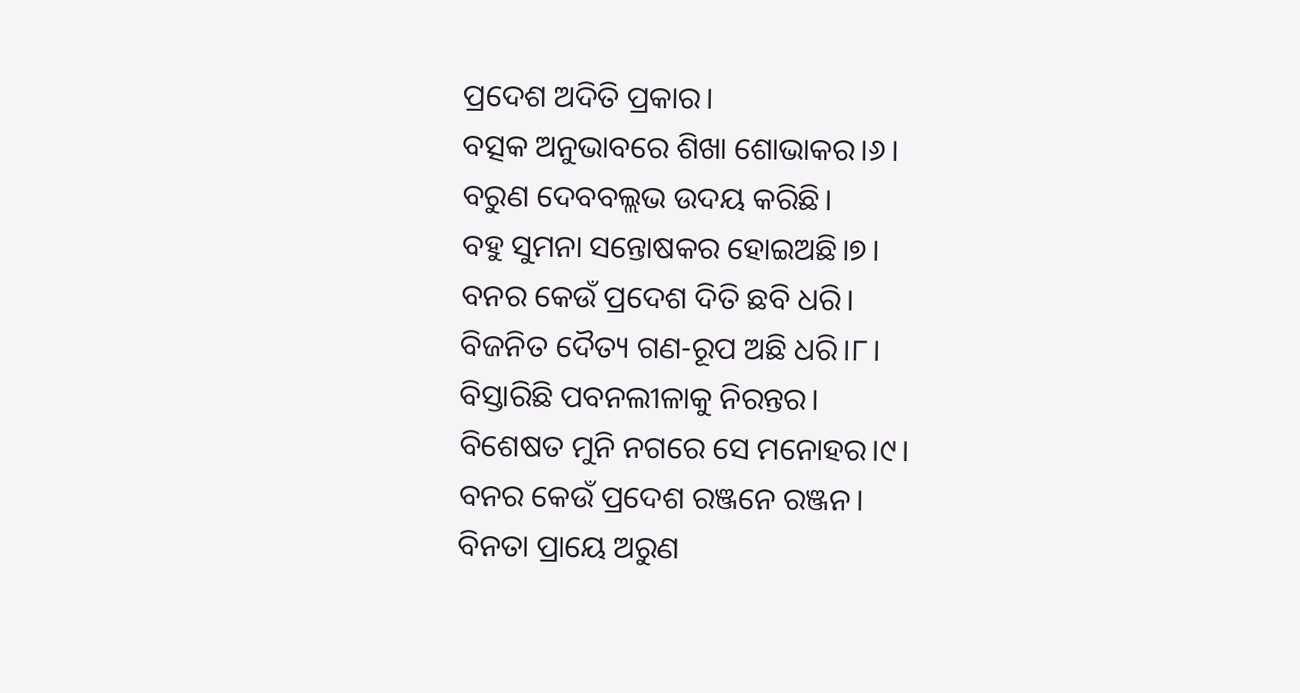ପ୍ରଦେଶ ଅଦିତି ପ୍ରକାର।
ବତ୍ସକ ଅନୁଭାବରେ ଶିଖା ଶୋଭାକର।୬।
ବରୁଣ ଦେବବଲ୍ଲଭ ଉଦୟ କରିଛି।
ବହୁ ସୁମନା ସନ୍ତୋଷକର ହୋଇଅଛି।୭।
ବନର କେଉଁ ପ୍ରଦେଶ ଦିତି ଛବି ଧରି।
ବିଜନିତ ଦୈତ୍ୟ ଗଣ-ରୂପ ଅଛି ଧରି।୮।
ବିସ୍ତାରିଛି ପବନଲୀଳାକୁ ନିରନ୍ତର।
ବିଶେଷତ ମୁନି ନଗରେ ସେ ମନୋହର।୯।
ବନର କେଉଁ ପ୍ରଦେଶ ରଞ୍ଜନେ ରଞ୍ଜନ।
ବିନତା ପ୍ରାୟେ ଅରୁଣ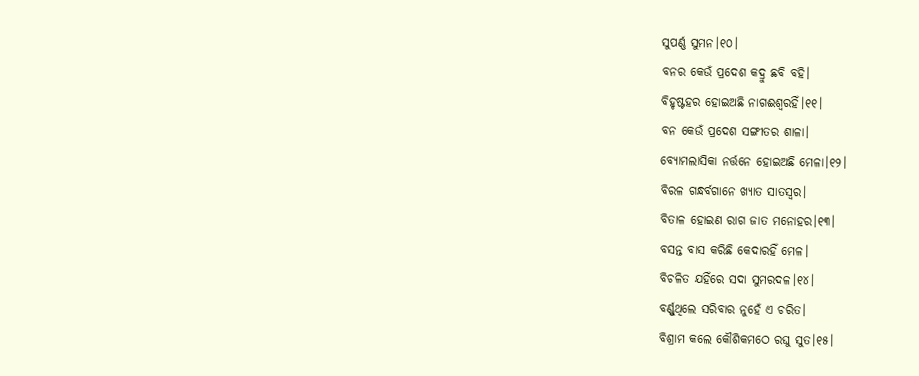ସୁପର୍ଣ୍ଣ ସୁମନ।୧୦।
ବନର କେଉଁ ପ୍ରଦେଶ କଦ୍ରୁ ଛବି ବହି।
ବିହୃଷ୍ଟହର ହୋଇଅଛି ନାଗଈଶ୍ଵରହିଁ।୧୧।
ବନ କେଉଁ ପ୍ରଦେଶ ସଙ୍ଗୀତର ଶାଳା।
ବ୍ୟୋମଲାସିକା ନର୍ତ୍ତନେ ହୋଇଅଛି ମେଳା।୧୨।
ବିରଳ ଗନ୍ଧର୍ବଗାନେ ଖ୍ୟାତ ସାତସ୍ଵର।
ବିତାଳ ହୋଇଣ ରାଗ ଜାତ ମନୋହର।୧୩।
ବସନ୍ତ ବାସ କରିଛି କେଦାରହିଁ ମେଳ।
ବିଚଳିତ ଯହିଁରେ ସଦା ସୁମରଦଳ।୧୪।
ବର୍ଣ୍ଣୁଥିଲେ ସରିବାର ନୁହେଁ ଏ ଚରିତ।
ବିଶ୍ରାମ କଲେ କୌଶିକମଠେ ରଘୁ ସୁତ।୧୫।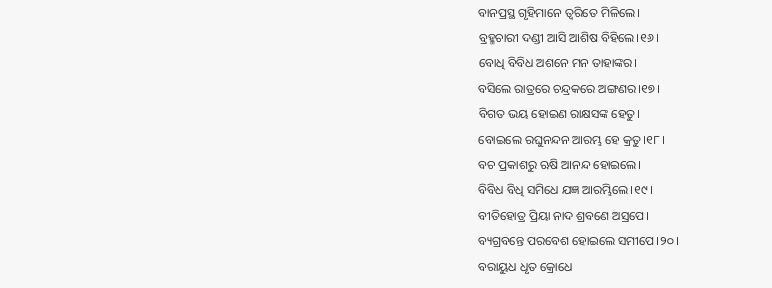ବାନପ୍ରସ୍ଥ ଗୃହିମାନେ ତ୍ଵରିତେ ମିଳିଲେ।
ବ୍ରହ୍ମଚାରୀ ଦଣ୍ଡୀ ଆସି ଆଶିଷ ବିହିଲେ।୧୬।
ବୋଧି ବିବିଧ ଅଶନେ ମନ ତାହାଙ୍କର।
ବସିଲେ ରାତ୍ରରେ ଚନ୍ଦ୍ରକରେ ଅଙ୍ଗଣର।୧୭।
ବିଗତ ଭୟ ହୋଇଣ ରାକ୍ଷସଙ୍କ ହେତୁ।
ବୋଇଲେ ରଘୁନନ୍ଦନ ଆରମ୍ଭ ହେ କ୍ରତୁ।୧୮।
ବଚ ପ୍ରକାଶରୁ ଋଷି ଆନନ୍ଦ ହୋଇଲେ।
ବିବିଧ ବିଧି ସମିଧେ ଯଜ୍ଞ ଆରମ୍ଭିଲେ।୧୯।
ବୀତିହୋତ୍ର ପ୍ରିୟା ନାଦ ଶ୍ରବଣେ ଅସ୍ରପେ।
ବ୍ୟଗ୍ରବନ୍ତେ ପରବେଶ ହୋଇଲେ ସମୀପେ।୨୦।
ବରାୟୁଧ ଧୃତ କ୍ରୋଧେ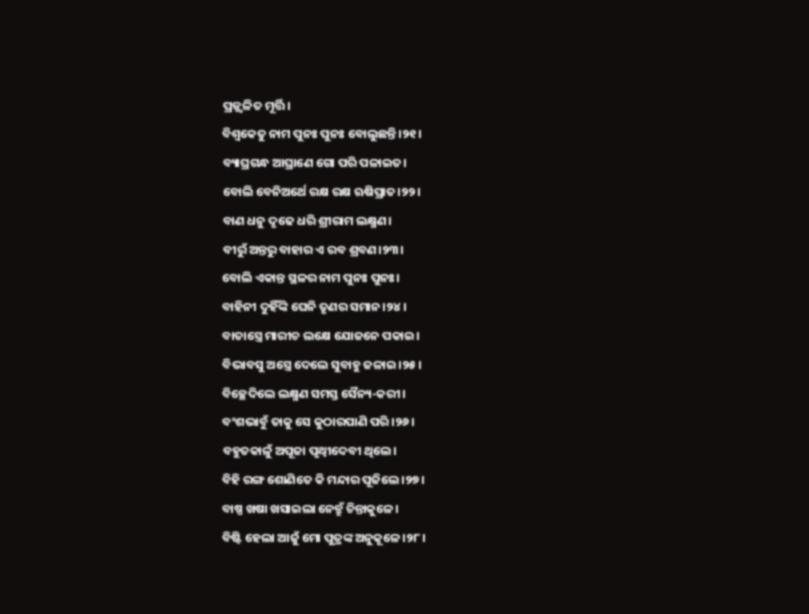ପ୍ରଜ୍ଜ୍ଵଳିତ ମୂର୍ତ୍ତି।
ବିଶ୍ଵକେତୁ ନାମ ପୁନଃ ପୁନଃ ବୋଲୁଛନ୍ତି।୨୧।
ବ୍ୟାଘ୍ରଗନ୍ଧ ଆଘ୍ରାଣେ ଗୋ ପରି ପଳାଇତ।
ବୋଲି ବେନିଅର୍ଥେ ରକ୍ଷ ରକ୍ଷ ଋଷିପ୍ରାତ।୨୨।
ବାଣ ଧନୁ ଦୃଢେ ଧରି ଶ୍ରୀରାମ ଲକ୍ଷ୍ମଣ।
ବୀରୁଁ ଅନ୍ତରୁ ବାହାର ଏ ରବ ଶ୍ରବଣ।୨୩।
ବୋଲି ଏକାନ୍ତ ସ୍ଥଳର ନାମ ପୁନଃ ପୁନଃ।
ବାହିନୀ ଦୁହିଁଙ୍କି ଘେନି ତୃଣର ସମାନ।୨୪।
ବାତାସ୍ତ୍ରେ ମାରୀଚ ଲକ୍ଷେ ଯୋଜନେ ପକାଇ।
ବିଭାବସୁ ଅସ୍ତ୍ରେ ଦେଲେ ସୁବାହୁ ଜଳାଇ।୨୫।
ବିଚ୍ଛେଦିଲେ ଲକ୍ଷ୍ମଣ ସମସ୍ତ ସୈନ୍ୟ-କରୀ।
ବଂଶଭାବୁଁ ତାକୁ ସେ କୁଠାରପାଣି ପରି।୨୬।
ବହୁତକାଳୁଁ ଅପୂଜା ପୃଥ୍ଵୀଦେବୀ ଥିଲେ।
ବିହି ରଙ୍ଗ ଶୋଣିତେ କି ମନ୍ଦାର ପୂଜିଲେ।୨୭।
ବାଷ୍ପ ଖଷା ଖସାଇଲା ନେତ୍ରୁଁ ଚିନ୍ତାକୁଳେ।
ବିଷ୍ଟି ହେଲା ଆଜୁଁ ମୋ ପୁତ୍ରଙ୍କ ଅନୁକୂଳେ।୨୮।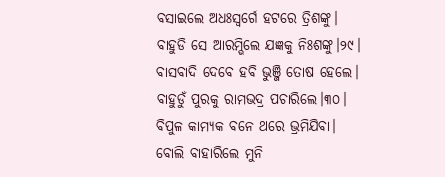ବସାଇଲେ ଅଧଃସ୍ଵର୍ଗେ ହଟରେ ତ୍ରିଶଙ୍କୁ।
ବାହୁଡି ସେ ଆରମ୍ଭିଲେ ଯଜ୍ଞକୁ ନିଃଶଙ୍କୁ।୨୯।
ବାସବାଦି ଦେବେ ହବି ଭୁଞ୍ଜି ତୋଷ ହେଲେ।
ବାହୁଡୁଁ ପୁରକୁ ରାମଭଦ୍ର ପଚାରିଲେ।୩୦।
ବିପୁଳ କାମ୍ୟକ ବନେ ଥରେ ଭ୍ରମିଯିବା।
ବୋଲି ବାହାରିଲେ ମୁନି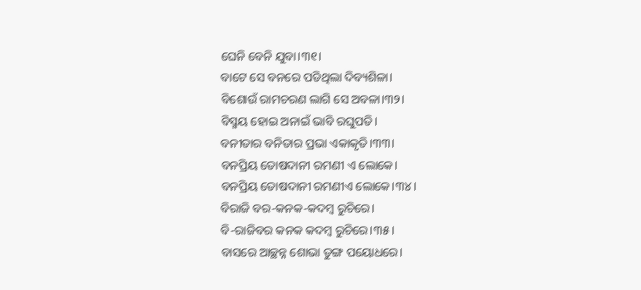ଘେନି ବେନି ଯୁବା।୩୧।
ବାଟେ ସେ ବନରେ ପଡିଥିଲା ଦିବ୍ୟଶିଳା।
ବିଶୋଉଁ ରାମଚରଣ ଲାଗି ସେ ଅବଳା।୩୨।
ବିସ୍ମୟ ହୋଇ ଅନାଇଁ ଭାବି ରଘୁପତି।
ବନୀତାର ବନିତାର ପ୍ରଭା ଏକାକୃତି।୩୩।
ବନପ୍ରିୟ ତୋଷଦାନୀ ରମଣୀ ଏ ଲୋକେ।
ବନପ୍ରିୟ ତୋଷଦାନୀ ରମଣୀଏ ଲୋକେ।୩୪।
ବିରାଜି ବର-କନକ-କଦମ୍ବ ରୁଚିରେ।
ବି-ରାଜିବର କନକ କଦମ୍ବ ରୁଚିରେ।୩୫।
ବାସରେ ଆଚ୍ଛନ୍ନ ଶୋଭା ତୁଙ୍ଗ ପୟୋଧରେ।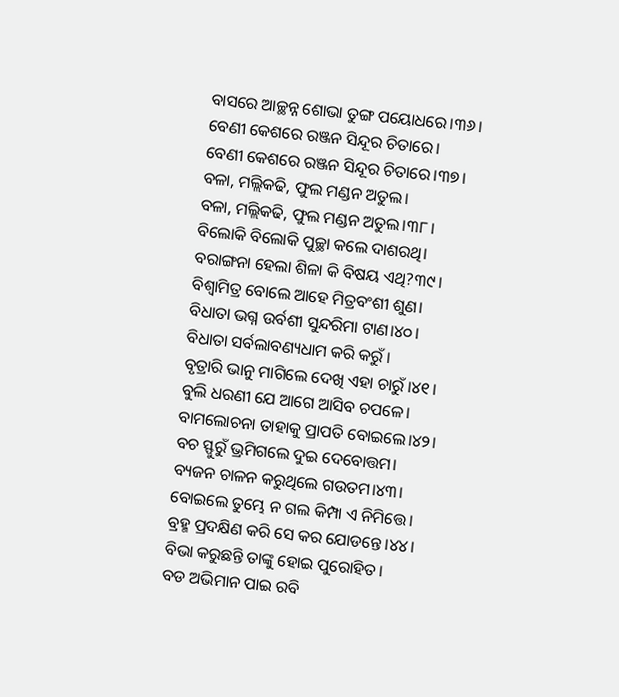ବାସରେ ଆଚ୍ଛନ୍ନ ଶୋଭା ତୁଙ୍ଗ ପୟୋଧରେ।୩୬।
ବେଣୀ କେଶରେ ରଞ୍ଜନ ସିନ୍ଦୂର ଚିତାରେ।
ବେଣୀ କେଶରେ ରଞ୍ଜନ ସିନ୍ଦୂର ଚିତାରେ।୩୭।
ବଳା, ମଲ୍ଲିକଢି, ଫୁଲ ମଣ୍ଡନ ଅତୁଲ।
ବଳା, ମଲ୍ଲିକଢି, ଫୁଲ ମଣ୍ଡନ ଅତୁଲ।୩୮।
ବିଲୋକି ବିଲୋକି ପୁଚ୍ଛା କଲେ ଦାଶରଥି।
ବରାଙ୍ଗନା ହେଲା ଶିଳା କି ବିଷୟ ଏଥି?୩୯।
ବିଶ୍ଵାମିତ୍ର ବୋଲେ ଆହେ ମିତ୍ରବଂଶୀ ଶୁଣ।
ବିଧାତା ଭଗ୍ନ ଉର୍ବଶୀ ସୁନ୍ଦରିମା ଟାଣ।୪୦।
ବିଧାତା ସର୍ବଲାବଣ୍ୟଧାମ କରି କରୁଁ।
ବୃତ୍ରାରି ଭାନୁ ମାଗିଲେ ଦେଖି ଏହା ଚାରୁଁ।୪୧।
ବୁଲି ଧରଣୀ ଯେ ଆଗେ ଆସିବ ଚପଳେ।
ବାମଲୋଚନା ତାହାକୁ ପ୍ରାପତି ବୋଇଲେ।୪୨।
ବଚ ସ୍ଫୁରୁଁ ଭ୍ରମିଗଲେ ଦୁଇ ଦେବୋତ୍ତମ।
ବ୍ୟଜନ ଚାଳନ କରୁଥିଲେ ଗଉତମ।୪୩।
ବୋଇଲେ ତୁମ୍ଭେ ନ ଗଲ କିମ୍ପା ଏ ନିମିତ୍ତେ।
ବ୍ରହ୍ମ ପ୍ରଦକ୍ଷିଣ କରି ସେ କର ଯୋଡନ୍ତେ।୪୪।
ବିଭା କରୁଛନ୍ତି ତାଙ୍କୁ ହୋଇ ପୁରୋହିତ।
ବଡ ଅଭିମାନ ପାଇ ରବି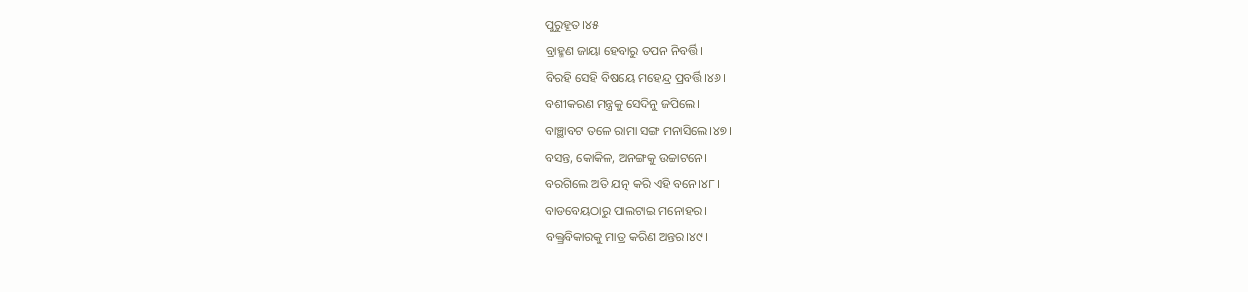ପୁରୁହୂତ।୪୫
ବ୍ରାହ୍ମଣ ଜାୟା ହେବାରୁ ତପନ ନିବର୍ତ୍ତି।
ବିରହି ସେହି ବିଷୟେ ମହେନ୍ଦ୍ର ପ୍ରବର୍ତ୍ତି।୪୬।
ବଶୀକରଣ ମନ୍ତ୍ରକୁ ସେଦିନୁ ଜପିଲେ।
ବାଞ୍ଛାବଟ ତଳେ ରାମା ସଙ୍ଗ ମନାସିଲେ।୪୭।
ବସନ୍ତ, କୋକିଳ, ଅନଙ୍ଗକୁ ଉଚ୍ଚାଟନେ।
ବରଗିଲେ ଅତି ଯତ୍ନ କରି ଏହି ବନେ।୪୮।
ବାଡବେୟଠାରୁ ପାଲଟାଇ ମନୋହର।
ବକ୍ତ୍ରବିକାରକୁ ମାତ୍ର କରିଣ ଅନ୍ତର।୪୯।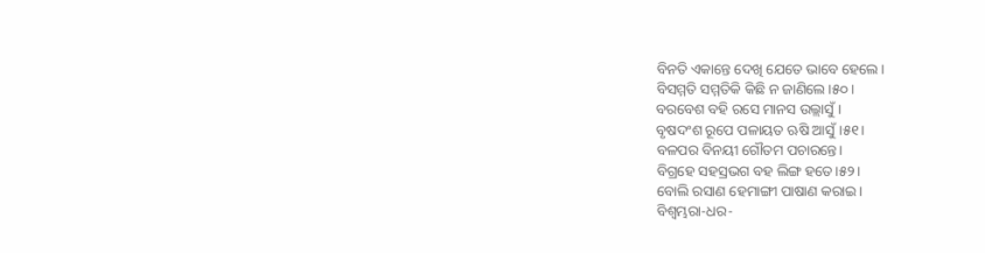ବିନତି ଏକାନ୍ତେ ଦେଖି ଯେତେ ଭାବେ ହେଲେ।
ବିସମ୍ମତି ସମ୍ମତିକି କିଛି ନ ଜାଣିଲେ।୫୦।
ବରବେଶ ବହି ରସେ ମାନସ ଉଲ୍ଲାସୁଁ।
ବୃଷଦଂଶ ରୂପେ ପଳାୟତ ଋଷି ଆସୁଁ।୫୧।
ବଳପର ବିନୟୀ ଗୌତମ ପଚାରନ୍ତେ।
ବିଗ୍ରହେ ସହସ୍ରଭଗ ବହ ଲିଙ୍ଗ ହତେ।୫୨।
ବୋଲି ରସାଣ ହେମାଙ୍ଗୀ ପାଷାଣ କରାଇ।
ବିଶ୍ଵମ୍ଭରା-ଧର-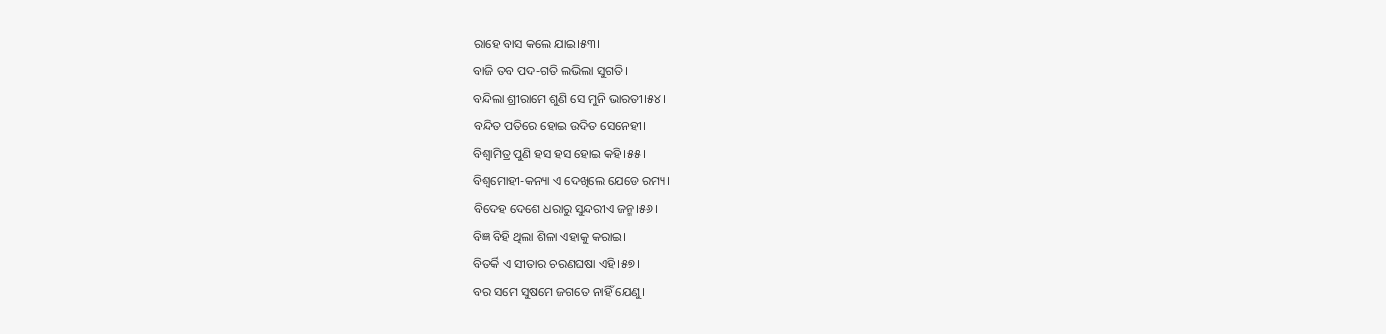ରାହେ ବାସ କଲେ ଯାଇ।୫୩।
ବାଜି ତବ ପଦ-ଗତି ଲଭିଲା ସୁଗତି।
ବନ୍ଦିଲା ଶ୍ରୀରାମେ ଶୁଣି ସେ ମୁନି ଭାରତୀ।୫୪।
ବନ୍ଦିତ ପତିରେ ହୋଇ ଉଦିତ ସେନେହୀ।
ବିଶ୍ଵାମିତ୍ର ପୁଣି ହସ ହସ ହୋଇ କହି।୫୫।
ବିଶ୍ଵମୋହୀ-କନ୍ୟା ଏ ଦେଖିଲେ ଯେଡେ ରମ୍ୟ।
ବିଦେହ ଦେଶେ ଧରାରୁ ସୁନ୍ଦରୀଏ ଜନ୍ମ।୫୬।
ବିଜ୍ଞ ବିହି ଥିଲା ଶିଳା ଏହାକୁ କରାଇ।
ବିତର୍କି ଏ ସୀତାର ଚରଣଘଷା ଏହି।୫୭।
ବର ସମେ ସୁଷମେ ଜଗତେ ନାହିଁ ଯେଣୁ।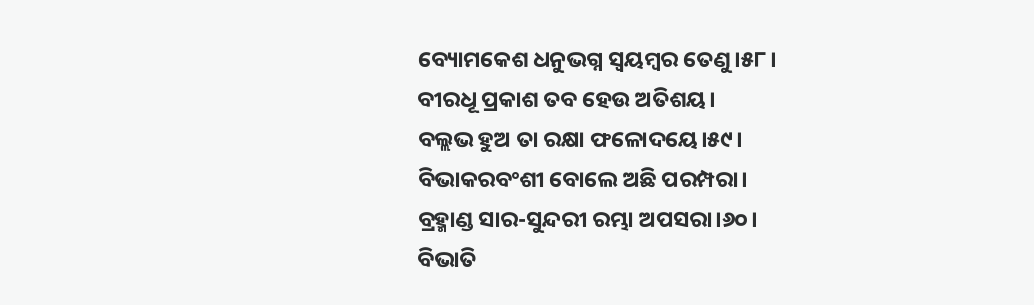ବ୍ୟୋମକେଶ ଧନୁଭଗ୍ନ ସ୍ଵୟମ୍ବର ତେଣୁ।୫୮।
ବୀରଧୂ ପ୍ରକାଶ ତବ ହେଉ ଅତିଶୟ।
ବଲ୍ଲଭ ହୁଅ ତା ରକ୍ଷା ଫଳୋଦୟେ।୫୯।
ବିଭାକରବଂଶୀ ବୋଲେ ଅଛି ପରମ୍ପରା।
ବ୍ରହ୍ମାଣ୍ଡ ସାର-ସୁନ୍ଦରୀ ରମ୍ଭା ଅପସରା।୬୦।
ବିଭାତି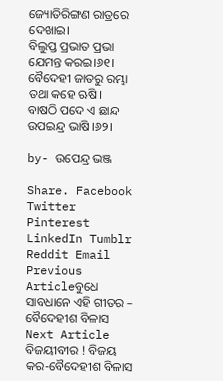ଜ୍ୟୋତିରିଙ୍ଗଣ ରାତ୍ରରେ ଦେଖାଇ।
ବିଲୁପ୍ତ ପ୍ରଭାତ ପ୍ରଭା ଯେମନ୍ତ କରଇ।୬୧।
ବୈଦେହୀ ଜାତରୁ ରମ୍ଭା ତଥା କହେ ଋଷି।
ବାଷଠି ପଦେ ଏ ଛାନ୍ଦ ଉପଇନ୍ଦ୍ର ଭାଷି।୬୨।

by- ଉପେନ୍ଦ୍ର ଭଞ୍ଜ

Share. Facebook Twitter Pinterest LinkedIn Tumblr Reddit Email
Previous Articleବୁଧେ ସାବଧାନେ ଏହି ଗୀତର – ବୈଦେହୀଶ ବିଳାସ
Next Article ବିଜୟୀବୀର ! ବିଜୟ କର-ବୈଦେହୀଶ ବିଳାସ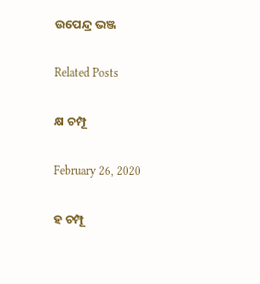ଉପେନ୍ଦ୍ର ଭଞ୍ଜ

Related Posts

କ୍ଷ ଚମ୍ପୂ

February 26, 2020

ହ ଚମ୍ପୂ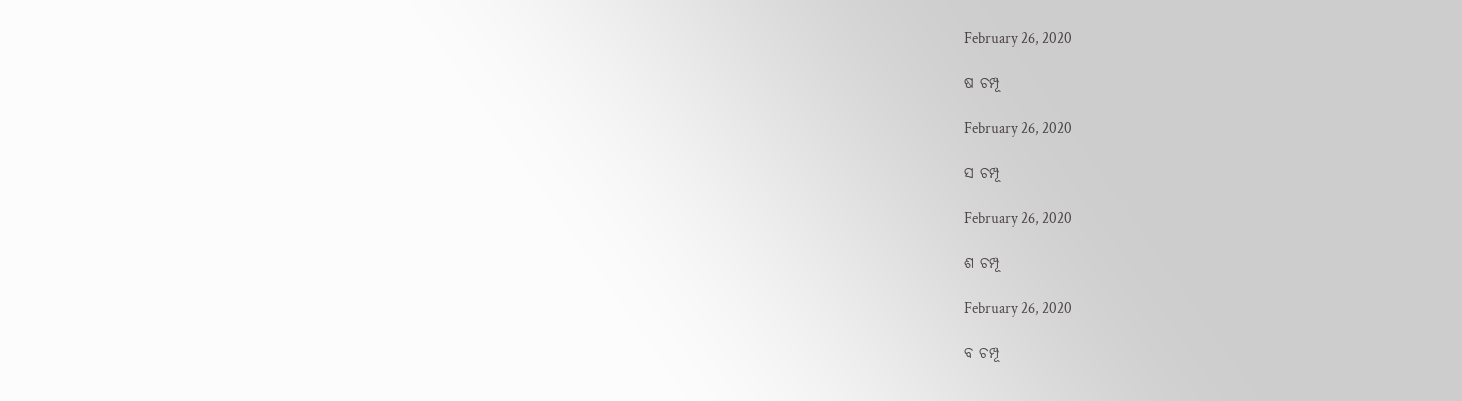February 26, 2020

ଷ ଚମ୍ପୂ

February 26, 2020

ସ ଚମ୍ପୂ

February 26, 2020

ଶ ଚମ୍ପୂ

February 26, 2020

ବ ଚମ୍ପୂ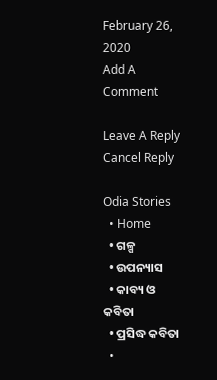February 26, 2020
Add A Comment

Leave A Reply Cancel Reply

Odia Stories
  • Home
  • ଗଳ୍ପ
  • ଉପନ୍ୟାସ
  • କାବ୍ୟ ଓ କବିତା
  • ପ୍ରସିଦ୍ଧ କବିତା
  •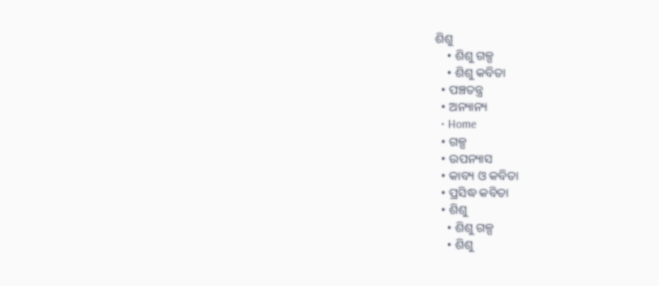ଶିଶୁ
    • ଶିଶୁ ଗଳ୍ପ
    • ଶିଶୁ କବିତା
  • ପଞ୍ଚତନ୍ତ୍ର
  • ଅନ୍ୟାନ୍ୟ
  • Home
  • ଗଳ୍ପ
  • ଉପନ୍ୟାସ
  • କାବ୍ୟ ଓ କବିତା
  • ପ୍ରସିଦ୍ଧ କବିତା
  • ଶିଶୁ
    • ଶିଶୁ ଗଳ୍ପ
    • ଶିଶୁ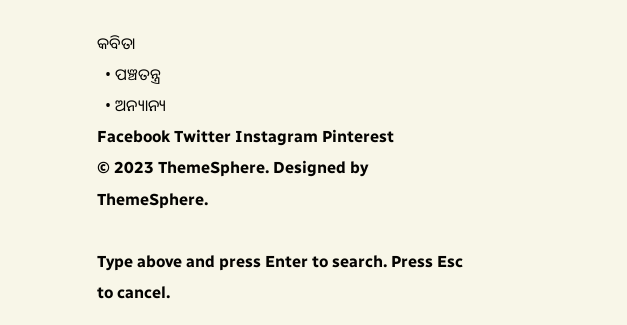କବିତା
  • ପଞ୍ଚତନ୍ତ୍ର
  • ଅନ୍ୟାନ୍ୟ
Facebook Twitter Instagram Pinterest
© 2023 ThemeSphere. Designed by ThemeSphere.

Type above and press Enter to search. Press Esc to cancel.